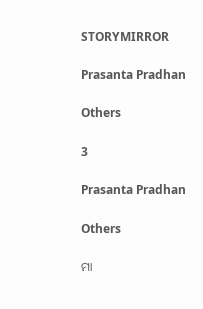STORYMIRROR

Prasanta Pradhan

Others

3

Prasanta Pradhan

Others

ମା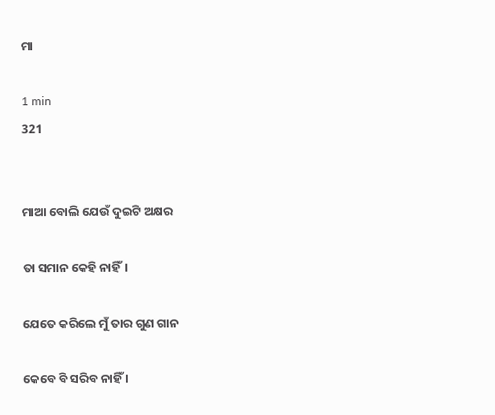ମା

1 min
321


ମାଆ ବୋଲି ଯେଉଁ ଦୁଇଟି ଅକ୍ଷର

ତା ସମାନ କେହି ନାହିଁ।

ଯେତେ କରିଲେ ମୁଁ ତାର ଗୁଣ ଗାନ

କେବେ ବି ସରିବ ନାହିଁ ।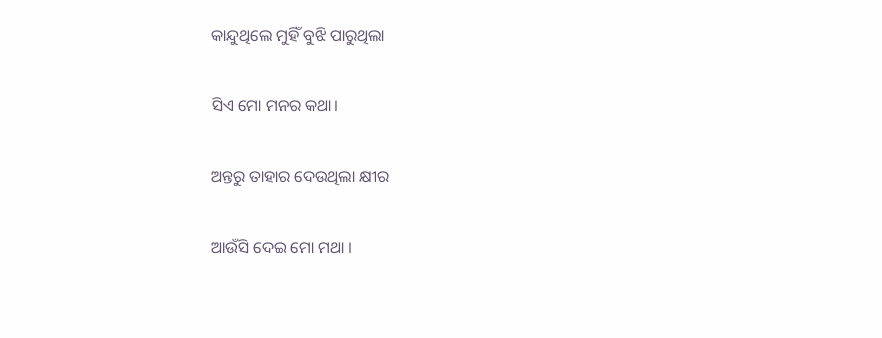କାନ୍ଦୁଥିଲେ ମୁହିଁ ବୁଝି ପାରୁଥିଲା

ସିଏ ମୋ ମନର କଥା।

ଅନ୍ତରୁ ତାହାର ଦେଉଥିଲା କ୍ଷୀର

ଆଉଁସି ଦେଇ ମୋ ମଥା ।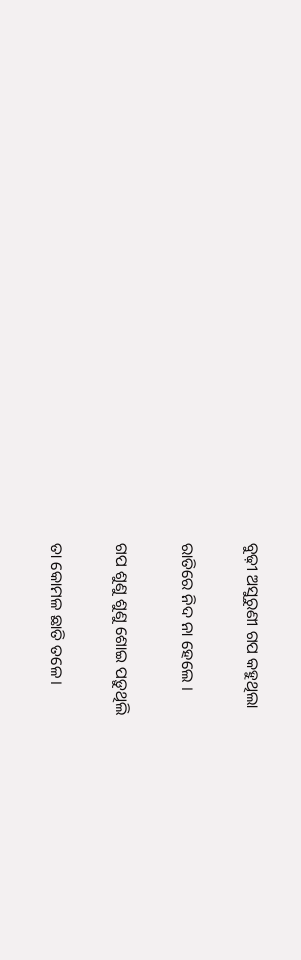ବୁଢ଼ୀ ଅସୁରୁଣୀ ଗପ କହୁଥିଲା

ରାତିରେ ନିଦ ନା ହେଲେ ।

ଗପ ଶୁଣୁ ଶୁଣୁ ଶୋଇ ପଡ଼ୁଥିଲି

ତା କୋମଳ ଛାତି ତଳେ।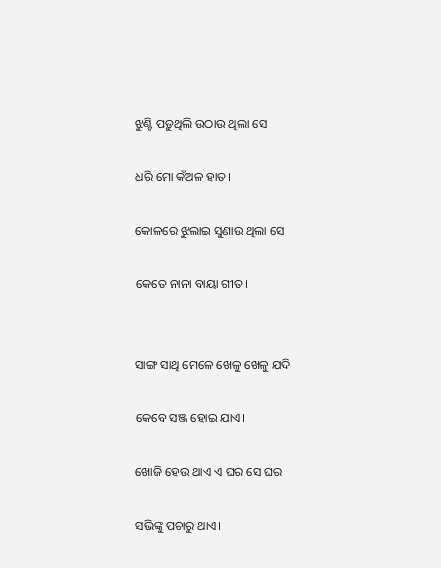ଝୁଣ୍ଟି ପଡ଼ୁଥିଲି ଉଠାଉ ଥିଲା ସେ

ଧରି ମୋ କଁଅଳ ହାତ।

କୋଳରେ ଝୁଲାଇ ସୁଣାଉ ଥିଲା ସେ

କେତେ ନାନା ବାୟା ଗୀତ।


ସାଙ୍ଗ ସାଥି ମେଳେ ଖେଳୁ ଖେଳୁ ଯଦି

କେବେ ସଞ୍ଜ ହୋଇ ଯାଏ।

ଖୋଜି ହେଉ ଥାଏ ଏ ଘର ସେ ଘର

ସଭିଙ୍କୁ ପଚାରୁ ଥାଏ।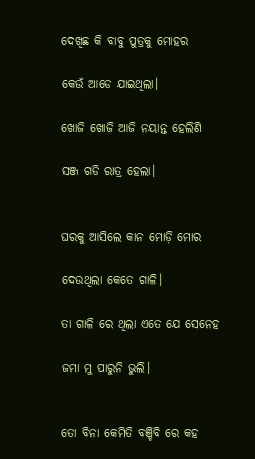ଦେଖିଛ କି ବାବୁ ପୁତ୍ରକୁ ମୋହର

କେଉଁ ଆଡେ ଯାଇଥିଲା।

ଖୋଜି ଖୋଜି ଆଜି ନୟାନ୍ତ ହେଲିଣି

ସଞ୍ଜ ଗଡି ରାତ୍ର ହେଲା।


ଘରକୁ ଆସିଲେ କାନ ମୋଡ଼ି ମୋର

ଦେଉଥିଲା କେତେ ଗାଳି।

ତା ଗାଳି ରେ ଥିଲା ଏତେ ଯେ ସେନେହ

ଜମା ମୁ ପାରୁନି ଭୁଲି।


ତୋ ବିନା କେମିତି ବଞ୍ଚିବି ରେ କହ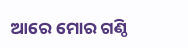ଆରେ ମୋର ଗଣ୍ଠି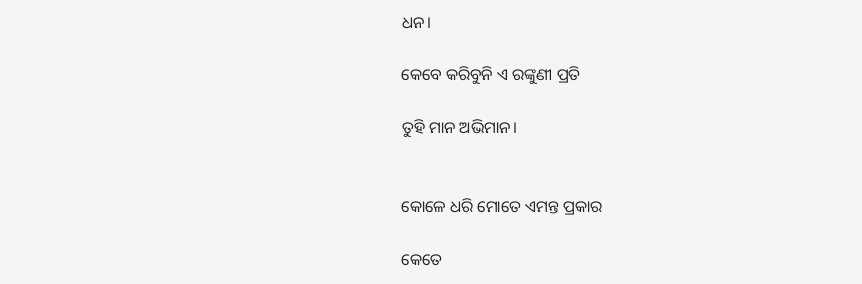ଧନ।

କେବେ କରିବୁନି ଏ ରଙ୍କୁଣୀ ପ୍ରତି

ତୁହି ମାନ ଅଭିମାନ।


କୋଳେ ଧରି ମୋତେ ଏମନ୍ତ ପ୍ରକାର

କେତେ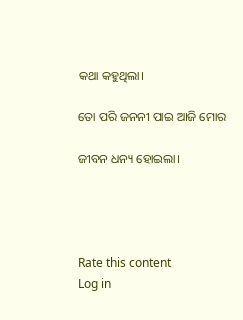କଥା କହୁଥିଲା।

ତୋ ପରି ଜନନୀ ପାଇ ଆଜି ମୋର

ଜୀବନ ଧନ୍ୟ ହୋଇଲା।




Rate this content
Log in